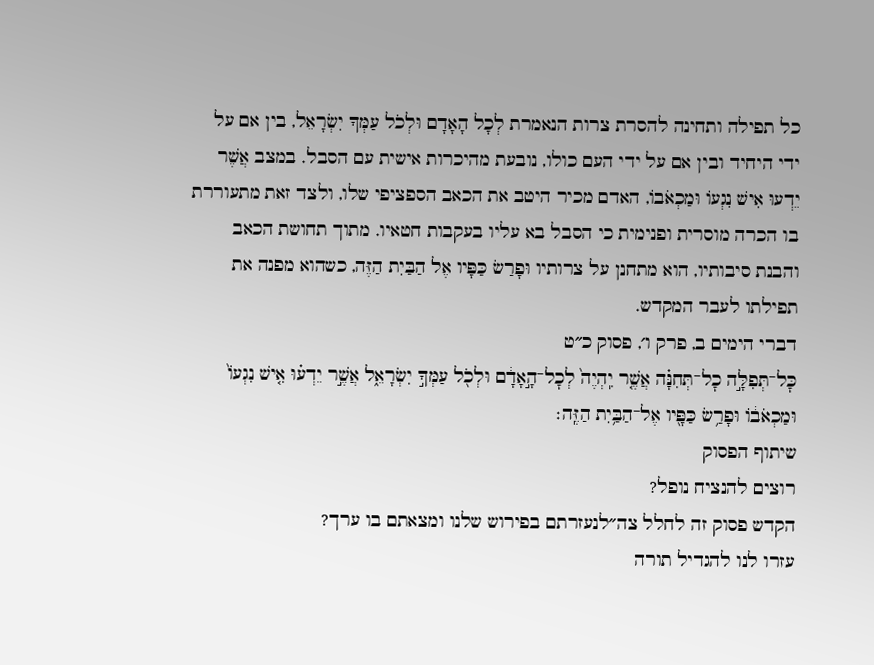כל תפילה ותחינה להסרת צרות הנאמרת לְכָל הָאָדָם וּלְכֹל עַמְּךָ יִשְׂרָאֵל, בין אם על ידי היחיד ובין אם על ידי העם כולו, נובעת מהיכרות אישית עם הסבל. במצב אֲשֶׁר יֵדְעוּ אִישׁ נִגְעוֹ וּמַכְאֹבוֹ, האדם מכיר היטב את הכאב הספציפי שלו, ולצד זאת מתעוררת בו הכרה מוסרית ופנימית כי הסבל בא עליו בעקבות חטאיו. מתוך תחושת הכאב והבנת סיבותיו, הוא מתחנן על צרותיו וּפָרַשׂ כַּפָּיו אֶל הַבַּיִת הַזֶּה, כשהוא מפנה את תפילתו לעבר המקדש.
דברי הימים ב, פרק ו׳, פסוק כ״ט
כׇּל־תְּפִלָּ֣ה כׇל־תְּחִנָּ֗ה אֲשֶׁ֤ר יִֽהְיֶה֙ לְכׇל־הָ֣אָדָ֔ם וּלְכֹ֖ל עַמְּךָ֣ יִשְׂרָאֵ֑ל אֲשֶׁ֣ר יֵדְע֗וּ אִ֤ישׁ נִגְעוֹ֙ וּמַכְאֹב֔וֹ וּפָרַ֥שׂ כַּפָּ֖יו אֶל־הַבַּ֥יִת הַזֶּֽה׃
שיתוף הפסוק
רוצים להנציח נופל?
הקדש פסוק זה לחלל צה״לנעזרתם בפירוש שלנו ומצאתם בו ערך?
עזרו לנו להגדיל תורה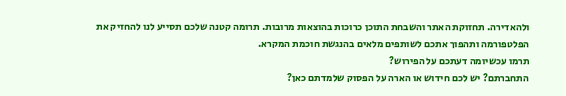ולהאדירה. תחזוקת האתר והשבחת התוכן כרוכות בהוצאות מרובות. תרומה קטנה שלכם תסייע לנו להחזיק את הפלטפורמה ותהפוך אתכם לשותפים מלאים בהנגשת חוכמת המקרא.
תרמו עכשיומה דעתכם על הפירוש?
התחברתם? יש לכם חידוש או הארה על הפסוק שלמדתם כאן?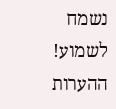נשמח לשמוע!
ההערות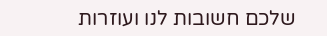שלכם חשובות לנו ועוזרות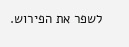לשפר את הפירוש.